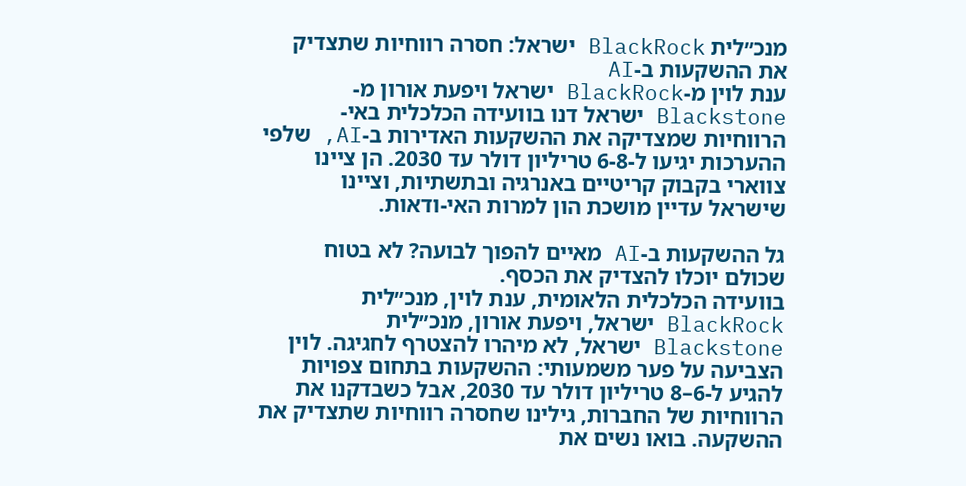מנכ״לית BlackRock ישראל: חסרה רווחיות שתצדיק את ההשקעות ב-AI
ענת לוין מ-BlackRock ישראל ויפעת אורון מ-Blackstone ישראל דנו בוועידה הכלכלית באי-הרווחיות שמצדיקה את ההשקעות האדירות ב-AI, שלפי ההערכות יגיעו ל-6-8 טריליון דולר עד 2030. הן ציינו צווארי בקבוק קריטיים באנרגיה ובתשתיות, וציינו שישראל עדיין מושכת הון למרות האי-ודאות.

גל ההשקעות ב-AI מאיים להפוך לבועה? לא בטוח שכולם יוכלו להצדיק את הכסף.
בוועידה הכלכלית הלאומית, ענת לוין, מנכ״לית BlackRock ישראל, ויפעת אורון, מנכ״לית Blackstone ישראל, לא מיהרו להצטרף לחגיגה. לוין הצביעה על פער משמעותי: ההשקעות בתחום צפויות להגיע ל-6–8 טריליון דולר עד 2030, אבל כשבדקנו את הרווחיות של החברות, גילינו שחסרה רווחיות שתצדיק את ההשקעה. בואו נשים את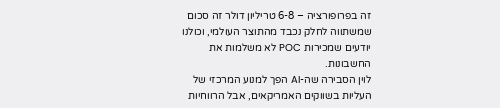זה בפרופורציה – 6-8 טריליון דולר זה סכום שמשתווה לחלק נכבד מהתוצר העולמי, וכולנו יודעים שמכירות POC לא משלמות את החשבונות.
לוין הסבירה שה-AI הפך למנוע המרכזי של העליות בשווקים האמריקאים, אבל הרווחיות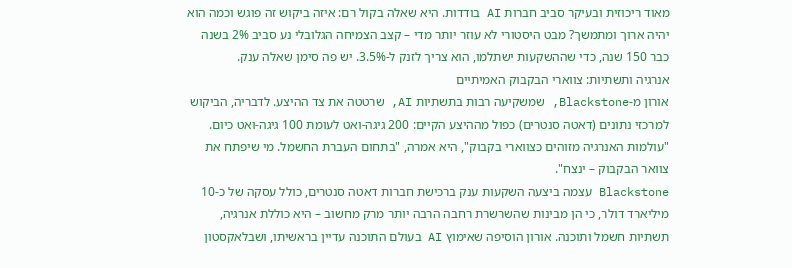מאוד ריכוזית ובעיקר סביב חברות AI בודדות. היא שאלה בקול רם: איזה ביקוש זה פוגש וכמה הוא יהיה ארוך ומתמשך? מבט היסטורי לא עוזר יותר מדי – קצב הצמיחה הגלובלי נע סביב 2% בשנה כבר 150 שנה, כדי שההשקעות ישתלמו, הוא צריך לזנק ל-3.5%. יש פה סימן שאלה ענק.
אנרגיה ותשתיות: צווארי הבקבוק האמיתיים
אורון מ-Blackstone, שמשקיעה רבות בתשתיות AI, שרטטה את צד ההיצע. לדבריה, הביקוש למרכזי נתונים (דאטה סנטרים) כפול מההיצע הקיים: 200 גיגה-ואט לעומת 100 גיגה-ואט כיום. "עולמות האנרגיה מזוהים כצווארי בקבוק", היא אמרה, "בתחום העברת החשמל. מי שיפתח את צוואר הבקבוק – ינצח".
Blackstone עצמה ביצעה השקעות ענק ברכישת חברות דאטה סנטרים, כולל עסקה של כ-10 מיליארד דולר, כי הן מבינות שהשרשרת רחבה הרבה יותר מרק מחשוב – היא כוללת אנרגיה, תשתיות חשמל ותוכנה. אורון הוסיפה שאימוץ AI בעולם התוכנה עדיין בראשיתו, ושבלאקסטון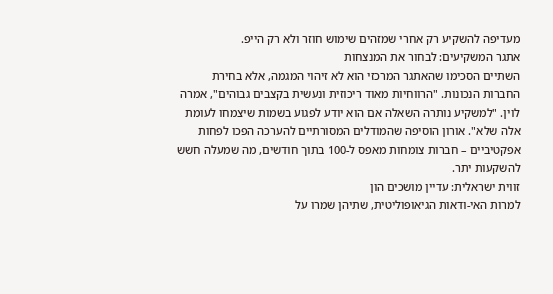מעדיפה להשקיע רק אחרי שמזהים שימוש חוזר ולא רק הייפ.
אתגר המשקיעים: לבחור את המנצחות
השתיים הסכימו שהאתגר המרכזי הוא לא זיהוי המגמה, אלא בחירת החברות הנכונות. "הרווחיות מאוד ריכוזית ונעשית בקצבים גבוהים", אמרה לוין. "למשקיע נותרה השאלה אם הוא יודע לפגוע בשמות שיצמחו לעומת אלה שלא". אורון הוסיפה שהמודלים המסורתיים להערכה הפכו לפחות אפקטיביים – חברות צומחות מאפס ל-100 בתוך חודשים, מה שמעלה חשש להשקעות יתר.
זווית ישראלית: עדיין מושכים הון
למרות האי-ודאות הגיאופוליטית, שתיהן שמרו על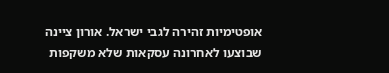אופטימיות זהירה לגבי ישראל. אורון ציינה שבוצעו לאחרונה עסקאות שלא משקפות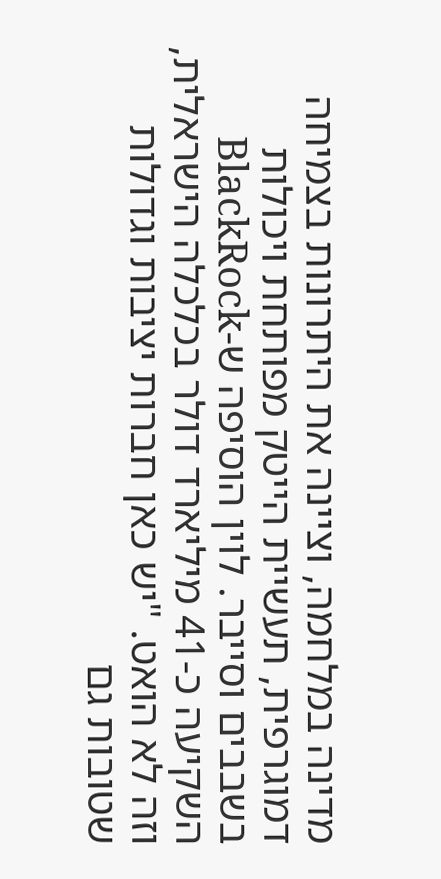מדינה במלחמה, וציינה את היתרונות בצמיחה דמוגרפית, תעשיית הייטק מפותחת ויכולות בשבבים וסייבר. לוין הוסיפה ש-BlackRock השקיעה כ-41 מיליארד דולר בכלכלה הישראלית, וזה לא הואט. "יש כאן חברות יציבות וגדולות שטובות גם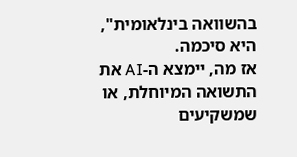בהשוואה בינלאומית", היא סיכמה.
אז מה, יימצא ה-AI את התשואה המיוחלת, או שמשקיעים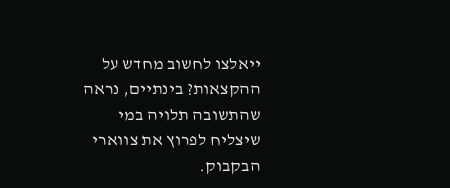ייאלצו לחשוב מחדש על ההקצאות? בינתיים, נראה שהתשובה תלויה במי שיצליח לפרוץ את צווארי הבקבוק.